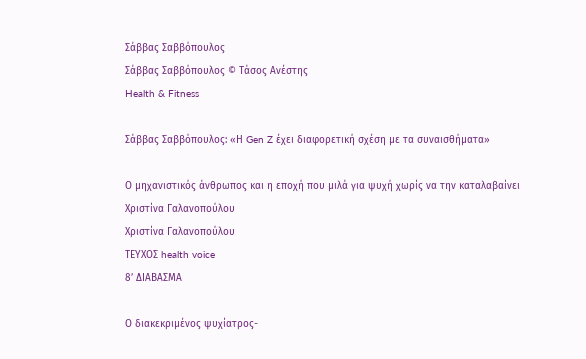Σάββας Σαββόπουλος
Σάββας Σαββόπουλος © Τάσος Ανέστης
Health & Fitness

Σάββας Σαββόπουλος: «Η Gen Z έχει διαφορετική σχέση με τα συναισθήματα»

Ο μηχανιστικός άνθρωπος και η εποχή που μιλά για ψυχή χωρίς να την καταλαβαίνει
Χριστίνα Γαλανοπούλου
Χριστίνα Γαλανοπούλου
ΤΕΥΧΟΣ health voice
8’ ΔΙΑΒΑΣΜΑ

Ο διακεκριμένος ψυχίατρος-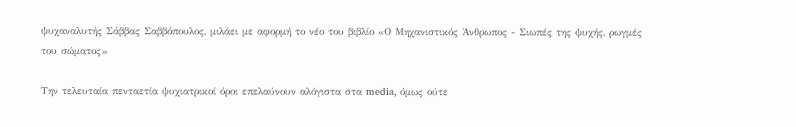ψυχαναλυτής Σάββας Σαββόπουλος, μιλάει με αφορμή το νέο του βιβλίο «Ο Μηχανιστικός Άνθρωπος - Σιωπές της ψυχής, ρωγμές του σώματος»

Την τελευταία πενταετία ψυχιατρικοί όροι επελαύνουν αλόγιστα στα media, όμως ούτε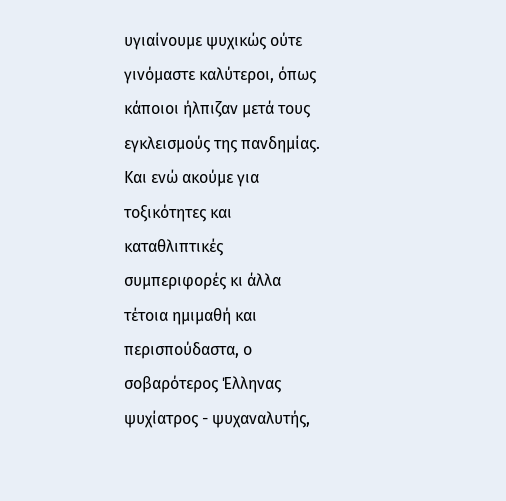υγιαίνουμε ψυχικώς ούτε γινόμαστε καλύτεροι, όπως κάποιοι ήλπιζαν μετά τους εγκλεισμούς της πανδημίας. Και ενώ ακούμε για τοξικότητες και καταθλιπτικές συμπεριφορές κι άλλα τέτοια ημιμαθή και περισπούδαστα, ο σοβαρότερος Έλληνας ψυχίατρος - ψυχαναλυτής,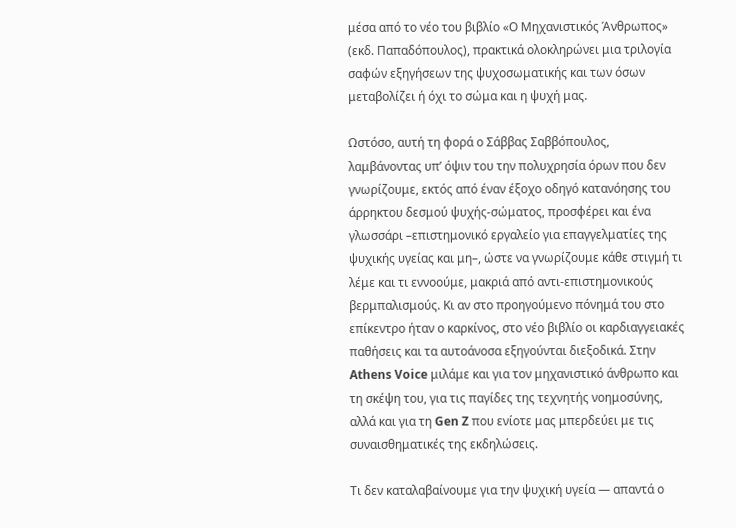μέσα από το νέο του βιβλίο «Ο Μηχανιστικός Άνθρωπος» (εκδ. Παπαδόπουλος), πρακτικά ολοκληρώνει μια τριλογία σαφών εξηγήσεων της ψυχοσωματικής και των όσων μεταβολίζει ή όχι το σώμα και η ψυχή μας.

Ωστόσο, αυτή τη φορά ο Σάββας Σαββόπουλος, λαμβάνοντας υπ’ όψιν του την πολυχρησία όρων που δεν γνωρίζουμε, εκτός από έναν έξοχο οδηγό κατανόησης του άρρηκτου δεσμού ψυχής-σώματος, προσφέρει και ένα γλωσσάρι –επιστημονικό εργαλείο για επαγγελματίες της ψυχικής υγείας και μη–, ώστε να γνωρίζουμε κάθε στιγμή τι λέμε και τι εννοούμε, μακριά από αντι-επιστημονικούς βερμπαλισμούς. Κι αν στο προηγούμενο πόνημά του στο επίκεντρο ήταν ο καρκίνος, στο νέο βιβλίο οι καρδιαγγειακές παθήσεις και τα αυτοάνοσα εξηγούνται διεξοδικά. Στην Athens Voice μιλάμε και για τον μηχανιστικό άνθρωπο και τη σκέψη του, για τις παγίδες της τεχνητής νοημοσύνης, αλλά και για τη Gen Z που ενίοτε μας μπερδεύει με τις συναισθηματικές της εκδηλώσεις.

Τι δεν καταλαβαίνουμε για την ψυχική υγεία — απαντά ο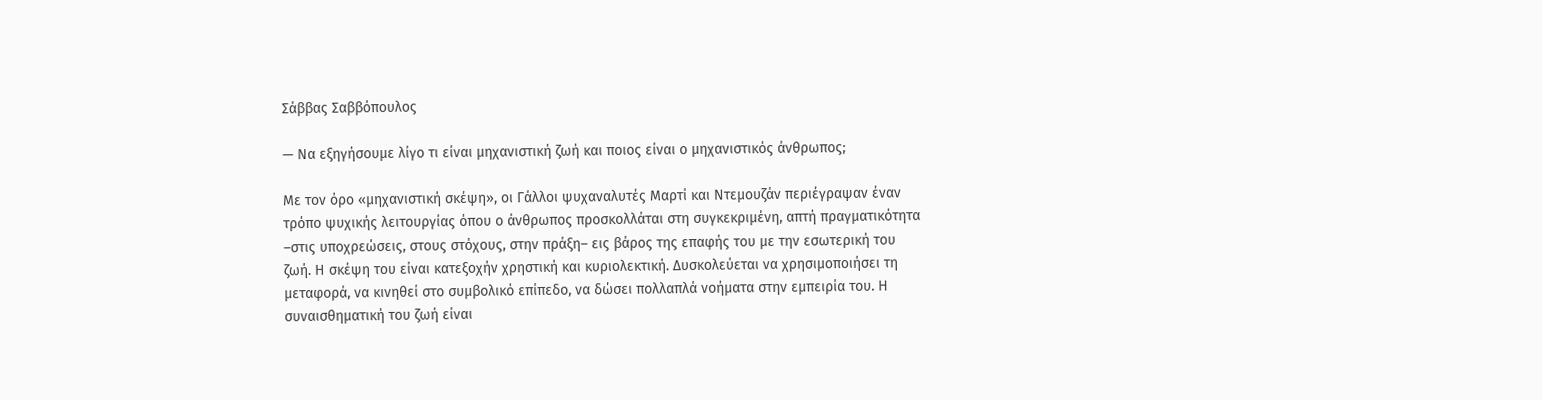Σάββας Σαββόπουλος

— Να εξηγήσουμε λίγο τι είναι μηχανιστική ζωή και ποιος είναι ο μηχανιστικός άνθρωπος;

Με τον όρο «μηχανιστική σκέψη», οι Γάλλοι ψυχαναλυτές Μαρτί και Ντεμουζάν περιέγραψαν έναν τρόπο ψυχικής λειτουργίας όπου ο άνθρωπος προσκολλάται στη συγκεκριμένη, απτή πραγματικότητα –στις υποχρεώσεις, στους στόχους, στην πράξη– εις βάρος της επαφής του με την εσωτερική του ζωή. Η σκέψη του είναι κατεξοχήν χρηστική και κυριολεκτική. Δυσκολεύεται να χρησιμοποιήσει τη μεταφορά, να κινηθεί στο συμβολικό επίπεδο, να δώσει πολλαπλά νοήματα στην εμπειρία του. Η συναισθηματική του ζωή είναι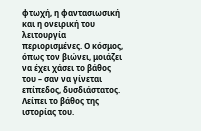φτωχή, η φαντασιωσική και η ονειρική του λειτουργία περιορισμένες. Ο κόσμος, όπως τον βιώνει, μοιάζει να έχει χάσει το βάθος του – σαν να γίνεται επίπεδος, δυσδιάστατος. Λείπει το βάθος της ιστορίας του.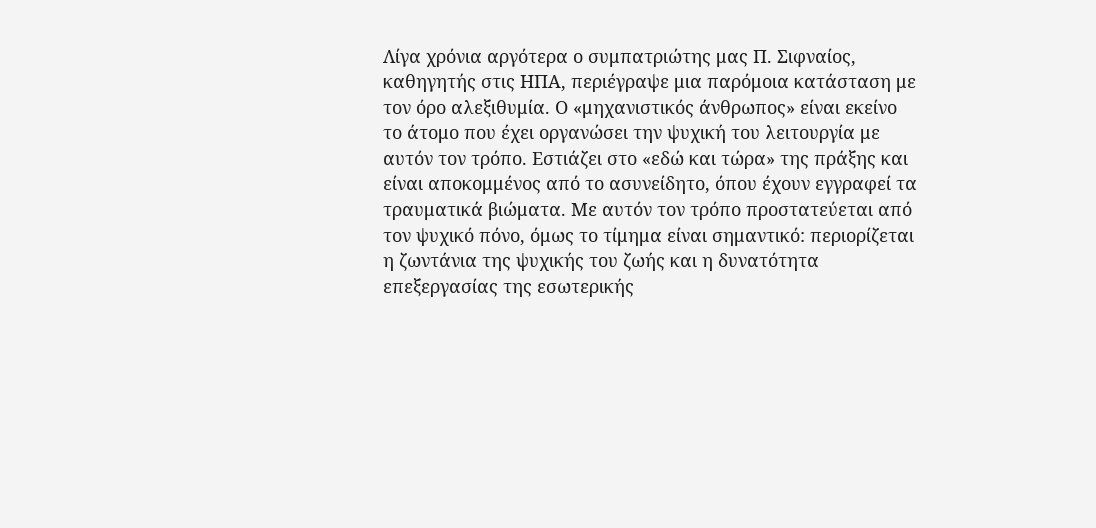Λίγα χρόνια αργότερα ο συμπατριώτης μας Π. Σιφναίος, καθηγητής στις ΗΠΑ, περιέγραψε μια παρόμοια κατάσταση με τον όρο αλεξιθυμία. Ο «μηχανιστικός άνθρωπος» είναι εκείνο το άτομο που έχει οργανώσει την ψυχική του λειτουργία με αυτόν τον τρόπο. Εστιάζει στο «εδώ και τώρα» της πράξης και είναι αποκομμένος από το ασυνείδητο, όπου έχουν εγγραφεί τα τραυματικά βιώματα. Με αυτόν τον τρόπο προστατεύεται από τον ψυχικό πόνο, όμως το τίμημα είναι σημαντικό: περιορίζεται η ζωντάνια της ψυχικής του ζωής και η δυνατότητα επεξεργασίας της εσωτερικής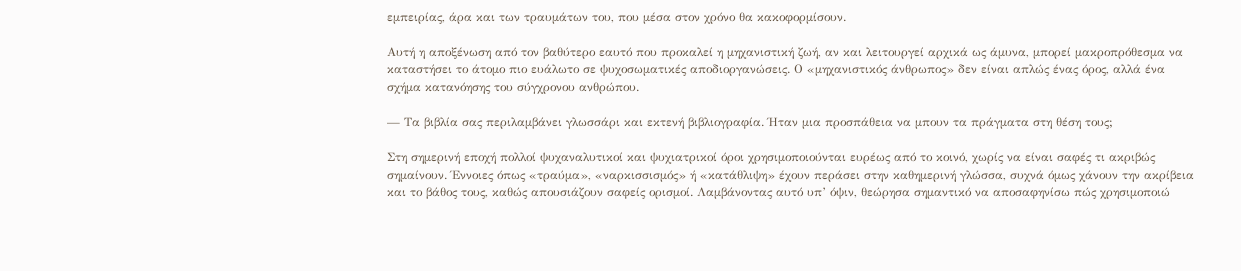εμπειρίας, άρα και των τραυμάτων του, που μέσα στον χρόνο θα κακοφορμίσουν.

Αυτή η αποξένωση από τον βαθύτερο εαυτό που προκαλεί η μηχανιστική ζωή, αν και λειτουργεί αρχικά ως άμυνα, μπορεί μακροπρόθεσμα να καταστήσει το άτομο πιο ευάλωτο σε ψυχοσωματικές αποδιοργανώσεις. Ο «μηχανιστικός άνθρωπος» δεν είναι απλώς ένας όρος, αλλά ένα σχήμα κατανόησης του σύγχρονου ανθρώπου.

— Τα βιβλία σας περιλαμβάνει γλωσσάρι και εκτενή βιβλιογραφία. Ήταν μια προσπάθεια να μπουν τα πράγματα στη θέση τους;

Στη σημερινή εποχή πολλοί ψυχαναλυτικοί και ψυχιατρικοί όροι χρησιμοποιούνται ευρέως από το κοινό, χωρίς να είναι σαφές τι ακριβώς σημαίνουν. Έννοιες όπως «τραύμα», «ναρκισσισμός» ή «κατάθλιψη» έχουν περάσει στην καθημερινή γλώσσα, συχνά όμως χάνουν την ακρίβεια και το βάθος τους, καθώς απουσιάζουν σαφείς ορισμοί. Λαμβάνοντας αυτό υπ’ όψιν, θεώρησα σημαντικό να αποσαφηνίσω πώς χρησιμοποιώ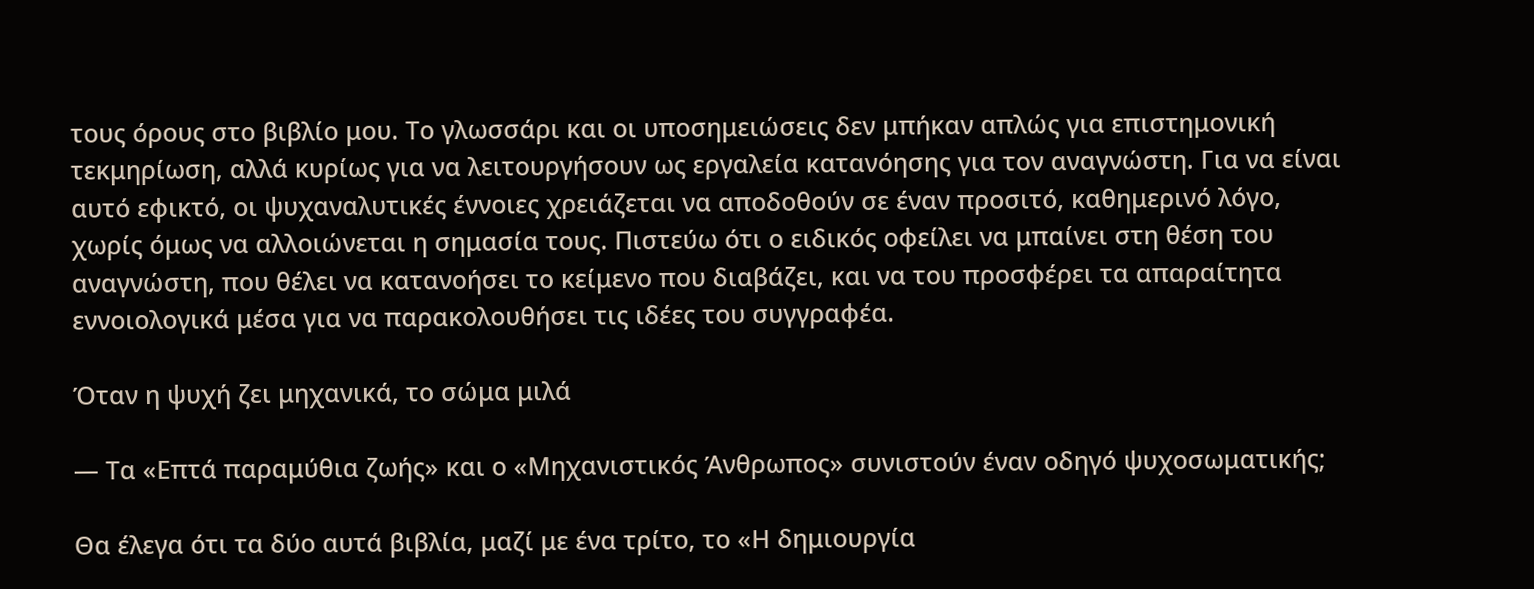τους όρους στο βιβλίο μου. Το γλωσσάρι και οι υποσημειώσεις δεν μπήκαν απλώς για επιστημονική τεκμηρίωση, αλλά κυρίως για να λειτουργήσουν ως εργαλεία κατανόησης για τον αναγνώστη. Για να είναι αυτό εφικτό, οι ψυχαναλυτικές έννοιες χρειάζεται να αποδοθούν σε έναν προσιτό, καθημερινό λόγο, χωρίς όμως να αλλοιώνεται η σημασία τους. Πιστεύω ότι ο ειδικός οφείλει να μπαίνει στη θέση του αναγνώστη, που θέλει να κατανοήσει το κείμενο που διαβάζει, και να του προσφέρει τα απαραίτητα εννοιολογικά μέσα για να παρακολουθήσει τις ιδέες του συγγραφέα.

Όταν η ψυχή ζει μηχανικά, το σώμα μιλά

— Τα «Επτά παραμύθια ζωής» και ο «Μηχανιστικός Άνθρωπος» συνιστούν έναν οδηγό ψυχοσωματικής;

Θα έλεγα ότι τα δύο αυτά βιβλία, μαζί με ένα τρίτο, το «Η δημιουργία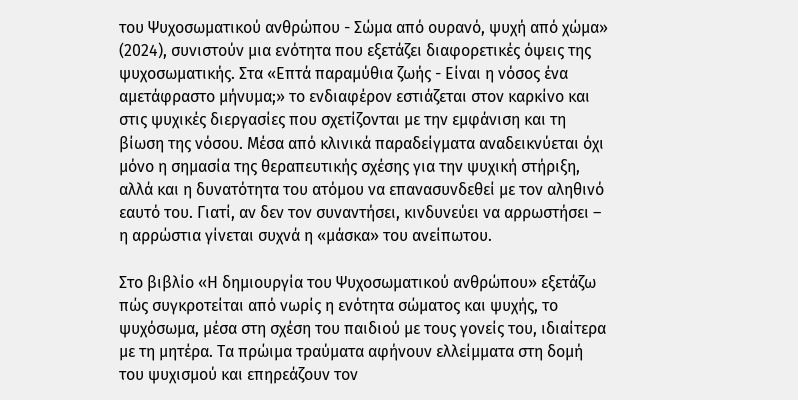του Ψυχοσωματικού ανθρώπου - Σώμα από ουρανό, ψυχή από χώμα» (2024), συνιστούν μια ενότητα που εξετάζει διαφορετικές όψεις της ψυχοσωματικής. Στα «Επτά παραμύθια ζωής - Είναι η νόσος ένα αμετάφραστο μήνυμα;» το ενδιαφέρον εστιάζεται στον καρκίνο και στις ψυχικές διεργασίες που σχετίζονται με την εμφάνιση και τη βίωση της νόσου. Μέσα από κλινικά παραδείγματα αναδεικνύεται όχι μόνο η σημασία της θεραπευτικής σχέσης για την ψυχική στήριξη, αλλά και η δυνατότητα του ατόμου να επανασυνδεθεί με τον αληθινό εαυτό του. Γιατί, αν δεν τον συναντήσει, κινδυνεύει να αρρωστήσει – η αρρώστια γίνεται συχνά η «μάσκα» του ανείπωτου.

Στο βιβλίο «Η δημιουργία του Ψυχοσωματικού ανθρώπου» εξετάζω πώς συγκροτείται από νωρίς η ενότητα σώματος και ψυχής, το ψυχόσωμα, μέσα στη σχέση του παιδιού με τους γονείς του, ιδιαίτερα με τη μητέρα. Τα πρώιμα τραύματα αφήνουν ελλείμματα στη δομή του ψυχισμού και επηρεάζουν τον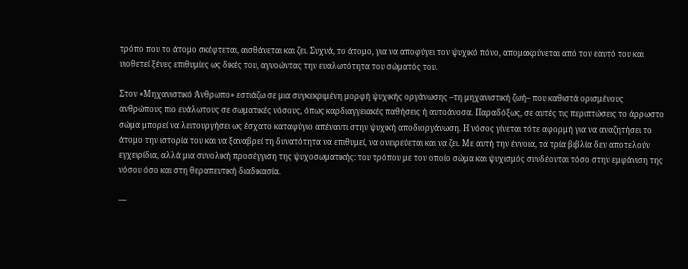τρόπο που το άτομο σκέφτεται, αισθάνεται και ζει. Συχνά, το άτομο, για να αποφύγει τον ψυχικό πόνο, απομακρύνεται από τον εαυτό του και υιοθετεί ξένες επιθυμίες ως δικές του, αγνοώντας την ευαλωτότητα του σώματός του.

Στον «Μηχανιστικό Άνθρωπο» εστιάζω σε μια συγκεκριμένη μορφή ψυχικής οργάνωσης –τη μηχανιστική ζωή– που καθιστά ορισμένους ανθρώπους πιο ευάλωτους σε σωματικές νόσους, όπως καρδιαγγειακές παθήσεις ή αυτοάνοσα. Παραδόξως, σε αυτές τις περιπτώσεις το άρρωστο σώμα μπορεί να λειτουργήσει ως έσχατο καταφύγιο απέναντι στην ψυχική αποδιοργάνωση. Η νόσος γίνεται τότε αφορμή για να αναζητήσει το άτομο την ιστορία του και να ξαναβρεί τη δυνατότητα να επιθυμεί, να ονειρεύεται και να ζει. Με αυτή την έννοια, τα τρία βιβλία δεν αποτελούν εγχειρίδια, αλλά μια συνολική προσέγγιση της ψυχοσωματικής: του τρόπου με τον οποίο σώμα και ψυχισμός συνδέονται τόσο στην εμφάνιση της νόσου όσο και στη θεραπευτική διαδικασία.

—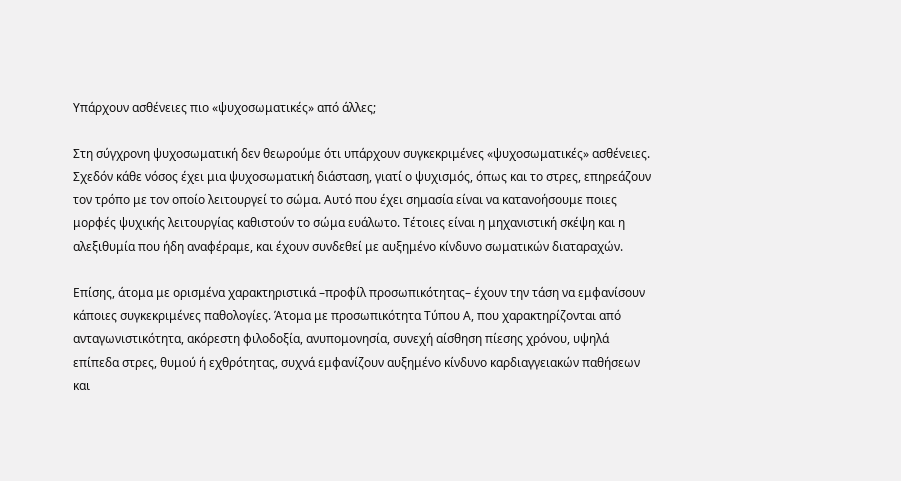Υπάρχουν ασθένειες πιο «ψυχοσωματικές» από άλλες;

Στη σύγχρονη ψυχοσωματική δεν θεωρούμε ότι υπάρχουν συγκεκριμένες «ψυχοσωματικές» ασθένειες. Σχεδόν κάθε νόσος έχει μια ψυχοσωματική διάσταση, γιατί ο ψυχισμός, όπως και το στρες, επηρεάζουν τον τρόπο με τον οποίο λειτουργεί το σώμα. Αυτό που έχει σημασία είναι να κατανοήσουμε ποιες μορφές ψυχικής λειτουργίας καθιστούν το σώμα ευάλωτο. Τέτοιες είναι η μηχανιστική σκέψη και η αλεξιθυμία που ήδη αναφέραμε, και έχουν συνδεθεί με αυξημένο κίνδυνο σωματικών διαταραχών.

Επίσης, άτομα με ορισμένα χαρακτηριστικά –προφίλ προσωπικότητας– έχουν την τάση να εμφανίσουν κάποιες συγκεκριμένες παθολογίες. Άτομα με προσωπικότητα Τύπου Α, που χαρακτηρίζονται από ανταγωνιστικότητα, ακόρεστη φιλοδοξία, ανυπομονησία, συνεχή αίσθηση πίεσης χρόνου, υψηλά επίπεδα στρες, θυμού ή εχθρότητας, συχνά εμφανίζουν αυξημένο κίνδυνο καρδιαγγειακών παθήσεων και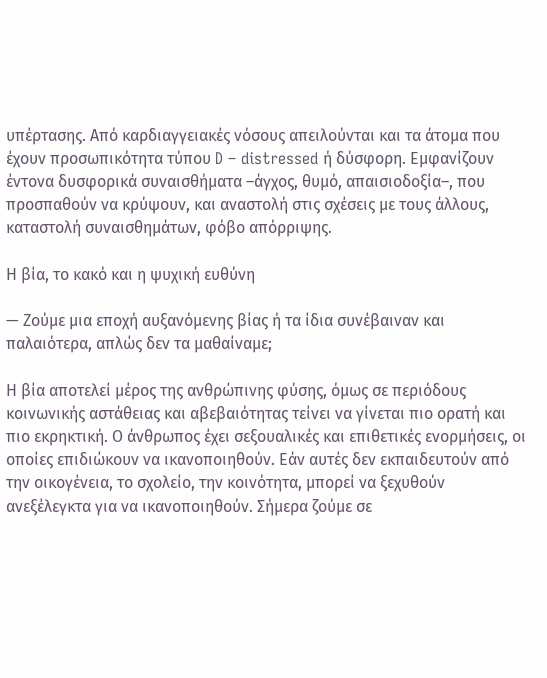υπέρτασης. Από καρδιαγγειακές νόσους απειλούνται και τα άτομα που έχουν προσωπικότητα τύπου D – distressed ή δύσφορη. Εμφανίζουν έντονα δυσφορικά συναισθήματα –άγχος, θυμό, απαισιοδοξία–, που προσπαθούν να κρύψουν, και αναστολή στις σχέσεις με τους άλλους, καταστολή συναισθημάτων, φόβο απόρριψης.

Η βία, το κακό και η ψυχική ευθύνη

— Ζούμε μια εποχή αυξανόμενης βίας ή τα ίδια συνέβαιναν και παλαιότερα, απλώς δεν τα μαθαίναμε;

Η βία αποτελεί μέρος της ανθρώπινης φύσης, όμως σε περιόδους κοινωνικής αστάθειας και αβεβαιότητας τείνει να γίνεται πιο ορατή και πιο εκρηκτική. Ο άνθρωπος έχει σεξουαλικές και επιθετικές ενορμήσεις, οι οποίες επιδιώκουν να ικανοποιηθούν. Εάν αυτές δεν εκπαιδευτούν από την οικογένεια, το σχολείο, την κοινότητα, μπορεί να ξεχυθούν ανεξέλεγκτα για να ικανοποιηθούν. Σήμερα ζούμε σε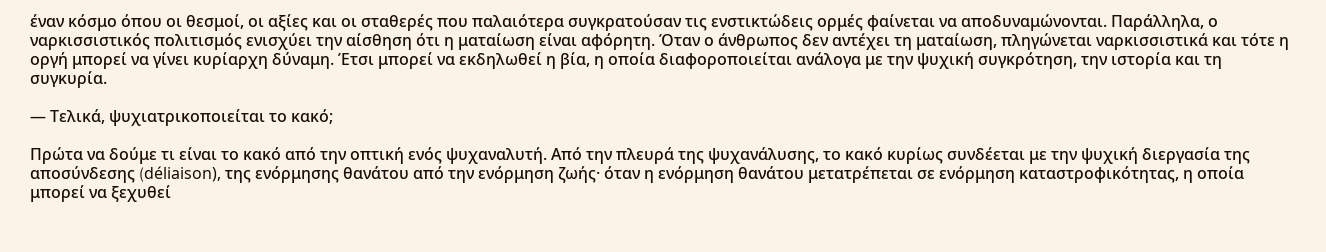έναν κόσμο όπου οι θεσμοί, οι αξίες και οι σταθερές που παλαιότερα συγκρατούσαν τις ενστικτώδεις ορμές φαίνεται να αποδυναμώνονται. Παράλληλα, ο ναρκισσιστικός πολιτισμός ενισχύει την αίσθηση ότι η ματαίωση είναι αφόρητη. Όταν ο άνθρωπος δεν αντέχει τη ματαίωση, πληγώνεται ναρκισσιστικά και τότε η οργή μπορεί να γίνει κυρίαρχη δύναμη. Έτσι μπορεί να εκδηλωθεί η βία, η οποία διαφοροποιείται ανάλογα με την ψυχική συγκρότηση, την ιστορία και τη συγκυρία.

— Τελικά, ψυχιατρικοποιείται το κακό;

Πρώτα να δούμε τι είναι το κακό από την οπτική ενός ψυχαναλυτή. Από την πλευρά της ψυχανάλυσης, το κακό κυρίως συνδέεται με την ψυχική διεργασία της αποσύνδεσης (déliaison), της ενόρμησης θανάτου από την ενόρμηση ζωής· όταν η ενόρμηση θανάτου μετατρέπεται σε ενόρμηση καταστροφικότητας, η οποία μπορεί να ξεχυθεί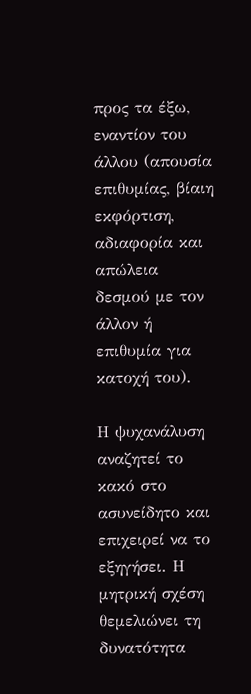προς τα έξω, εναντίον του άλλου (απουσία επιθυμίας, βίαιη εκφόρτιση, αδιαφορία και απώλεια δεσμού με τον άλλον ή επιθυμία για κατοχή του).

Η ψυχανάλυση αναζητεί το κακό στο ασυνείδητο και επιχειρεί να το εξηγήσει. Η μητρική σχέση θεμελιώνει τη δυνατότητα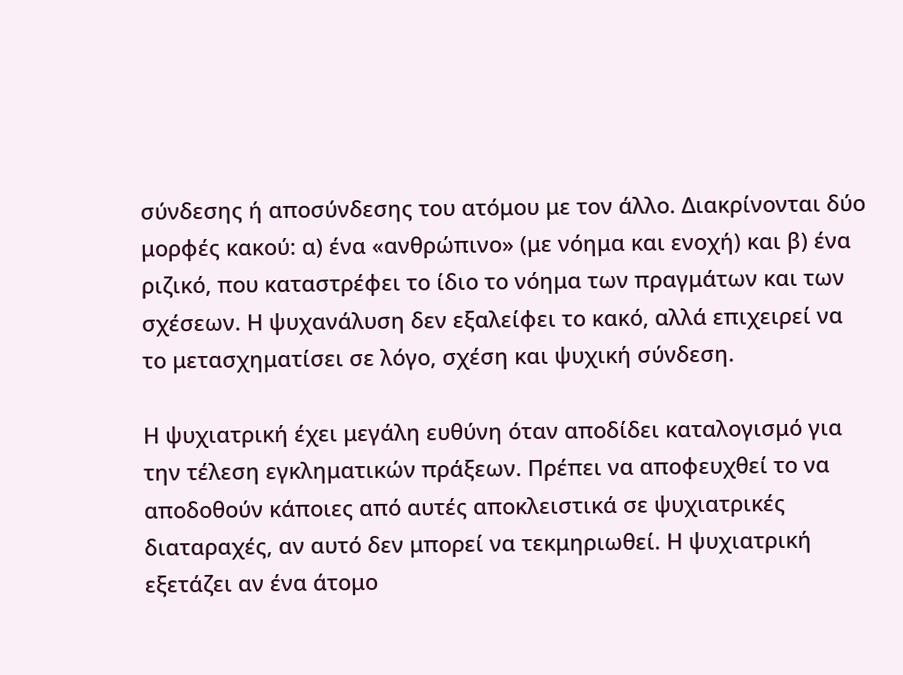σύνδεσης ή αποσύνδεσης του ατόμου με τον άλλο. Διακρίνονται δύο μορφές κακού: α) ένα «ανθρώπινο» (με νόημα και ενοχή) και β) ένα ριζικό, που καταστρέφει το ίδιο το νόημα των πραγμάτων και των σχέσεων. Η ψυχανάλυση δεν εξαλείφει το κακό, αλλά επιχειρεί να το μετασχηματίσει σε λόγο, σχέση και ψυχική σύνδεση.

Η ψυχιατρική έχει μεγάλη ευθύνη όταν αποδίδει καταλογισμό για την τέλεση εγκληματικών πράξεων. Πρέπει να αποφευχθεί το να αποδοθούν κάποιες από αυτές αποκλειστικά σε ψυχιατρικές διαταραχές, αν αυτό δεν μπορεί να τεκμηριωθεί. Η ψυχιατρική εξετάζει αν ένα άτομο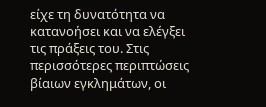είχε τη δυνατότητα να κατανοήσει και να ελέγξει τις πράξεις του. Στις περισσότερες περιπτώσεις βίαιων εγκλημάτων, οι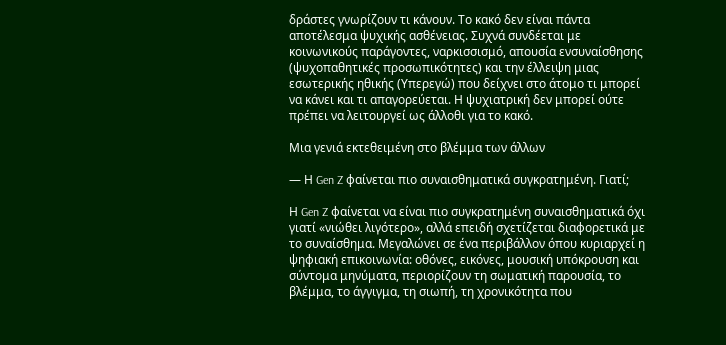δράστες γνωρίζουν τι κάνουν. Το κακό δεν είναι πάντα αποτέλεσμα ψυχικής ασθένειας. Συχνά συνδέεται με κοινωνικούς παράγοντες, ναρκισσισμό, απουσία ενσυναίσθησης (ψυχοπαθητικές προσωπικότητες) και την έλλειψη μιας εσωτερικής ηθικής (Υπερεγώ) που δείχνει στο άτομο τι μπορεί να κάνει και τι απαγορεύεται. Η ψυχιατρική δεν μπορεί ούτε πρέπει να λειτουργεί ως άλλοθι για το κακό.

Μια γενιά εκτεθειμένη στο βλέμμα των άλλων

— Η Gen Z φαίνεται πιο συναισθηματικά συγκρατημένη. Γιατί;

Η Gen Z φαίνεται να είναι πιο συγκρατημένη συναισθηματικά όχι γιατί «νιώθει λιγότερο», αλλά επειδή σχετίζεται διαφορετικά με το συναίσθημα. Μεγαλώνει σε ένα περιβάλλον όπου κυριαρχεί η ψηφιακή επικοινωνία: οθόνες, εικόνες, μουσική υπόκρουση και σύντομα μηνύματα, περιορίζουν τη σωματική παρουσία, το βλέμμα, το άγγιγμα, τη σιωπή, τη χρονικότητα που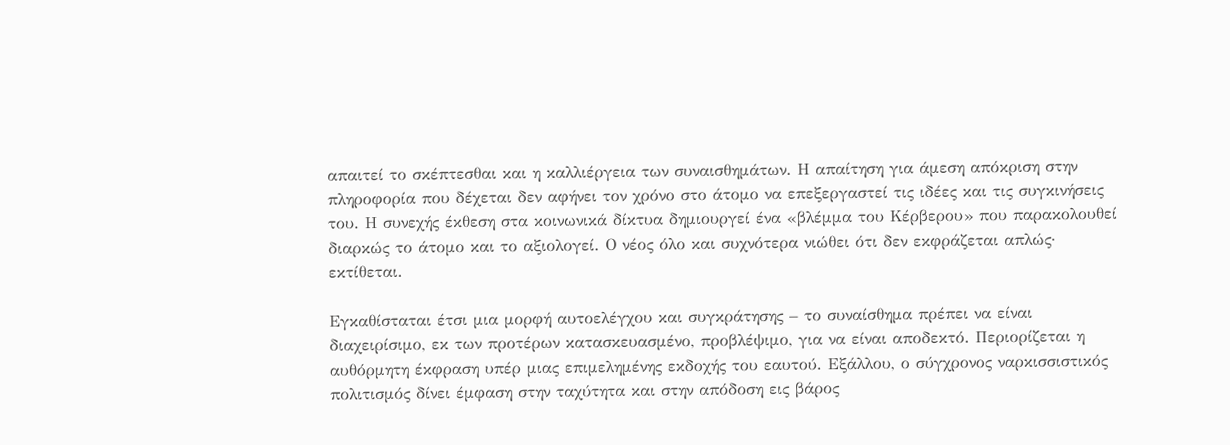απαιτεί το σκέπτεσθαι και η καλλιέργεια των συναισθημάτων. Η απαίτηση για άμεση απόκριση στην πληροφορία που δέχεται δεν αφήνει τον χρόνο στο άτομο να επεξεργαστεί τις ιδέες και τις συγκινήσεις του. Η συνεχής έκθεση στα κοινωνικά δίκτυα δημιουργεί ένα «βλέμμα του Κέρβερου» που παρακολουθεί διαρκώς το άτομο και το αξιολογεί. Ο νέος όλο και συχνότερα νιώθει ότι δεν εκφράζεται απλώς· εκτίθεται.

Εγκαθίσταται έτσι μια μορφή αυτοελέγχου και συγκράτησης – το συναίσθημα πρέπει να είναι διαχειρίσιμο, εκ των προτέρων κατασκευασμένο, προβλέψιμο, για να είναι αποδεκτό. Περιορίζεται η αυθόρμητη έκφραση υπέρ μιας επιμελημένης εκδοχής του εαυτού. Εξάλλου, ο σύγχρονος ναρκισσιστικός πολιτισμός δίνει έμφαση στην ταχύτητα και στην απόδοση εις βάρος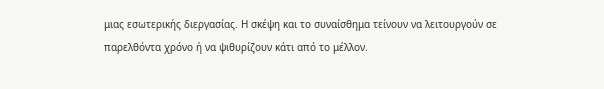μιας εσωτερικής διεργασίας. Η σκέψη και το συναίσθημα τείνουν να λειτουργούν σε παρελθόντα χρόνο ή να ψιθυρίζουν κάτι από το μέλλον.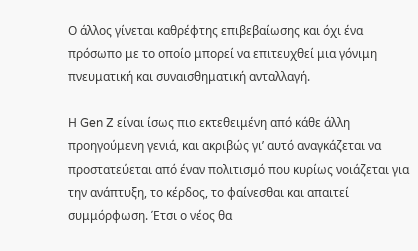Ο άλλος γίνεται καθρέφτης επιβεβαίωσης και όχι ένα πρόσωπο με το οποίο μπορεί να επιτευχθεί μια γόνιμη πνευματική και συναισθηματική ανταλλαγή.

Η Gen Z είναι ίσως πιο εκτεθειμένη από κάθε άλλη προηγούμενη γενιά, και ακριβώς γι’ αυτό αναγκάζεται να προστατεύεται από έναν πολιτισμό που κυρίως νοιάζεται για την ανάπτυξη, το κέρδος, το φαίνεσθαι και απαιτεί συμμόρφωση. Έτσι ο νέος θα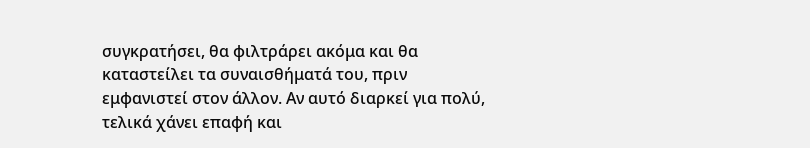συγκρατήσει, θα φιλτράρει ακόμα και θα καταστείλει τα συναισθήματά του, πριν εμφανιστεί στον άλλον. Αν αυτό διαρκεί για πολύ, τελικά χάνει επαφή και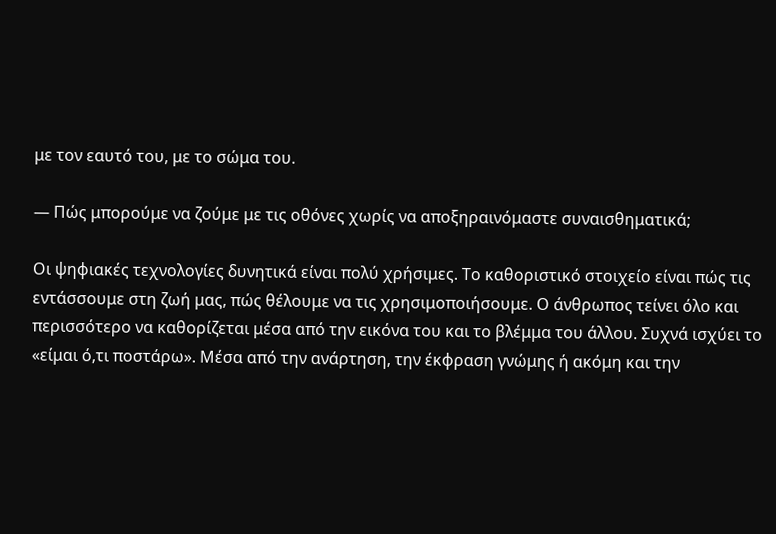με τον εαυτό του, με το σώμα του.

— Πώς μπορούμε να ζούμε με τις οθόνες χωρίς να αποξηραινόμαστε συναισθηματικά;

Οι ψηφιακές τεχνολογίες δυνητικά είναι πολύ χρήσιμες. Το καθοριστικό στοιχείο είναι πώς τις εντάσσουμε στη ζωή μας, πώς θέλουμε να τις χρησιμοποιήσουμε. Ο άνθρωπος τείνει όλο και περισσότερο να καθορίζεται μέσα από την εικόνα του και το βλέμμα του άλλου. Συχνά ισχύει το «είμαι ό,τι ποστάρω». Μέσα από την ανάρτηση, την έκφραση γνώμης ή ακόμη και την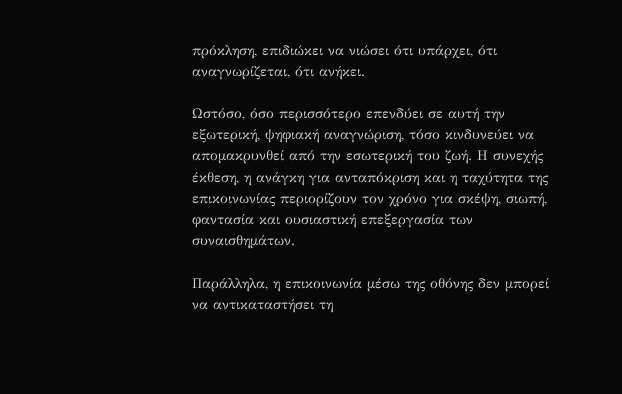πρόκληση, επιδιώκει να νιώσει ότι υπάρχει, ότι αναγνωρίζεται, ότι ανήκει.

Ωστόσο, όσο περισσότερο επενδύει σε αυτή την εξωτερική, ψηφιακή αναγνώριση, τόσο κινδυνεύει να απομακρυνθεί από την εσωτερική του ζωή. Η συνεχής έκθεση, η ανάγκη για ανταπόκριση και η ταχύτητα της επικοινωνίας περιορίζουν τον χρόνο για σκέψη, σιωπή, φαντασία και ουσιαστική επεξεργασία των συναισθημάτων.

Παράλληλα, η επικοινωνία μέσω της οθόνης δεν μπορεί να αντικαταστήσει τη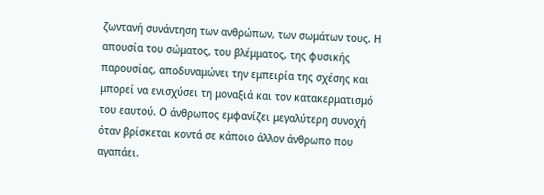ζωντανή συνάντηση των ανθρώπων, των σωμάτων τους. Η απουσία του σώματος, του βλέμματος, της φυσικής παρουσίας, αποδυναμώνει την εμπειρία της σχέσης και μπορεί να ενισχύσει τη μοναξιά και τον κατακερματισμό του εαυτού. Ο άνθρωπος εμφανίζει μεγαλύτερη συνοχή όταν βρίσκεται κοντά σε κάποιο άλλον άνθρωπο που αγαπάει.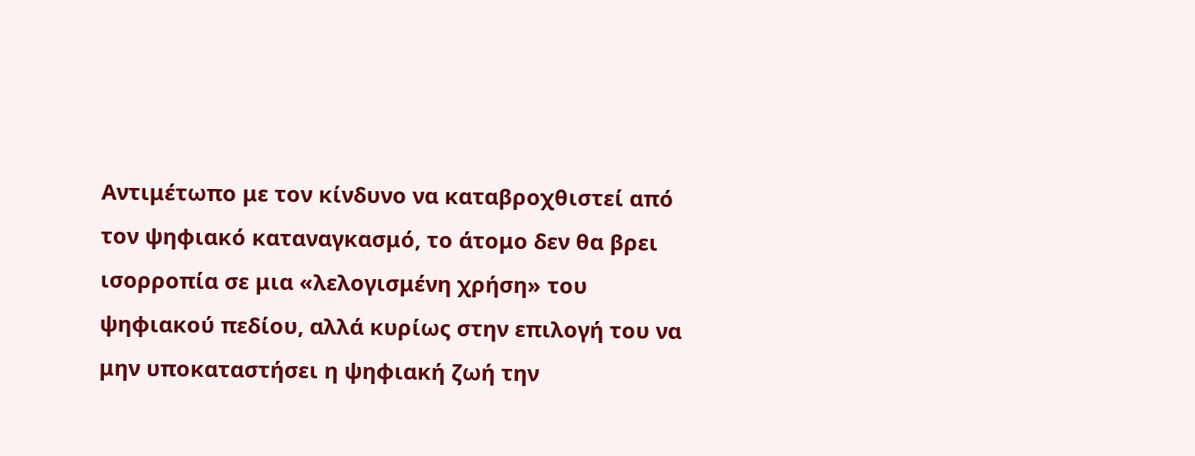Αντιμέτωπο με τον κίνδυνο να καταβροχθιστεί από τον ψηφιακό καταναγκασμό, το άτομο δεν θα βρει ισορροπία σε μια «λελογισμένη χρήση» του ψηφιακού πεδίου, αλλά κυρίως στην επιλογή του να μην υποκαταστήσει η ψηφιακή ζωή την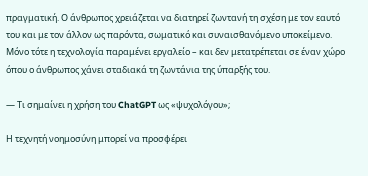πραγματική. Ο άνθρωπος χρειάζεται να διατηρεί ζωντανή τη σχέση με τον εαυτό του και με τον άλλον ως παρόντα, σωματικό και συναισθανόμενο υποκείμενο. Μόνο τότε η τεχνολογία παραμένει εργαλείο – και δεν μετατρέπεται σε έναν χώρο όπου ο άνθρωπος χάνει σταδιακά τη ζωντάνια της ύπαρξής του.

— Τι σημαίνει η χρήση του ChatGPT ως «ψυχολόγου»;

Η τεχνητή νοημοσύνη μπορεί να προσφέρει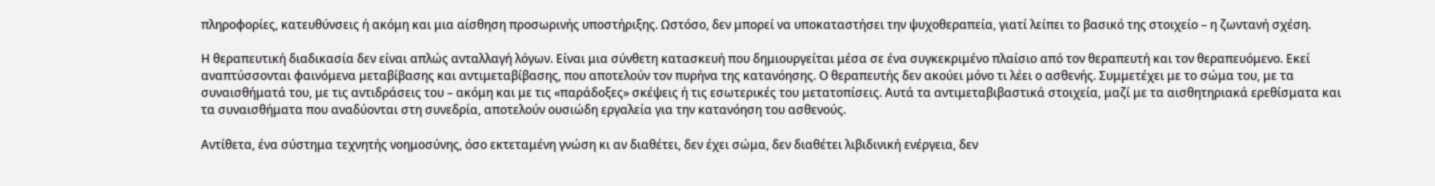πληροφορίες, κατευθύνσεις ή ακόμη και μια αίσθηση προσωρινής υποστήριξης. Ωστόσο, δεν μπορεί να υποκαταστήσει την ψυχοθεραπεία, γιατί λείπει το βασικό της στοιχείο – η ζωντανή σχέση.

Η θεραπευτική διαδικασία δεν είναι απλώς ανταλλαγή λόγων. Είναι μια σύνθετη κατασκευή που δημιουργείται μέσα σε ένα συγκεκριμένο πλαίσιο από τον θεραπευτή και τον θεραπευόμενο. Εκεί αναπτύσσονται φαινόμενα μεταβίβασης και αντιμεταβίβασης, που αποτελούν τον πυρήνα της κατανόησης. Ο θεραπευτής δεν ακούει μόνο τι λέει ο ασθενής. Συμμετέχει με το σώμα του, με τα συναισθήματά του, με τις αντιδράσεις του – ακόμη και με τις «παράδοξες» σκέψεις ή τις εσωτερικές του μετατοπίσεις. Αυτά τα αντιμεταβιβαστικά στοιχεία, μαζί με τα αισθητηριακά ερεθίσματα και τα συναισθήματα που αναδύονται στη συνεδρία, αποτελούν ουσιώδη εργαλεία για την κατανόηση του ασθενούς.

Αντίθετα, ένα σύστημα τεχνητής νοημοσύνης, όσο εκτεταμένη γνώση κι αν διαθέτει, δεν έχει σώμα, δεν διαθέτει λιβιδινική ενέργεια, δεν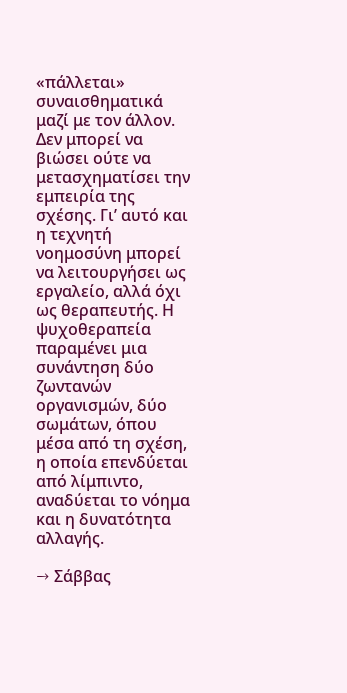«πάλλεται» συναισθηματικά μαζί με τον άλλον. Δεν μπορεί να βιώσει ούτε να μετασχηματίσει την εμπειρία της σχέσης. Γι’ αυτό και η τεχνητή νοημοσύνη μπορεί να λειτουργήσει ως εργαλείο, αλλά όχι ως θεραπευτής. Η ψυχοθεραπεία παραμένει μια συνάντηση δύο ζωντανών οργανισμών, δύο σωμάτων, όπου μέσα από τη σχέση, η οποία επενδύεται από λίμπιντο, αναδύεται το νόημα και η δυνατότητα αλλαγής.

→ Σάββας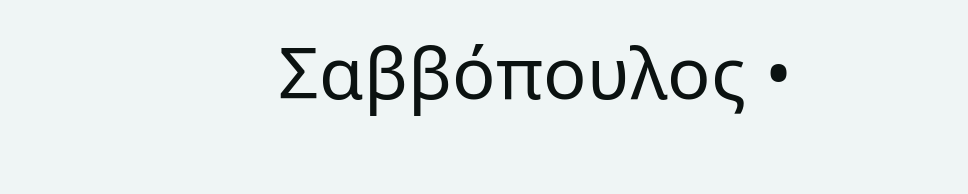Σαββόπουλος •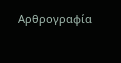Αρθρογραφία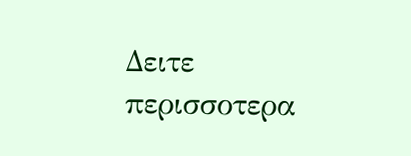Δειτε περισσοτερα